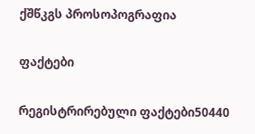ქშწკგს პროსოპოგრაფია

ფაქტები

რეგისტრირებული ფაქტები50440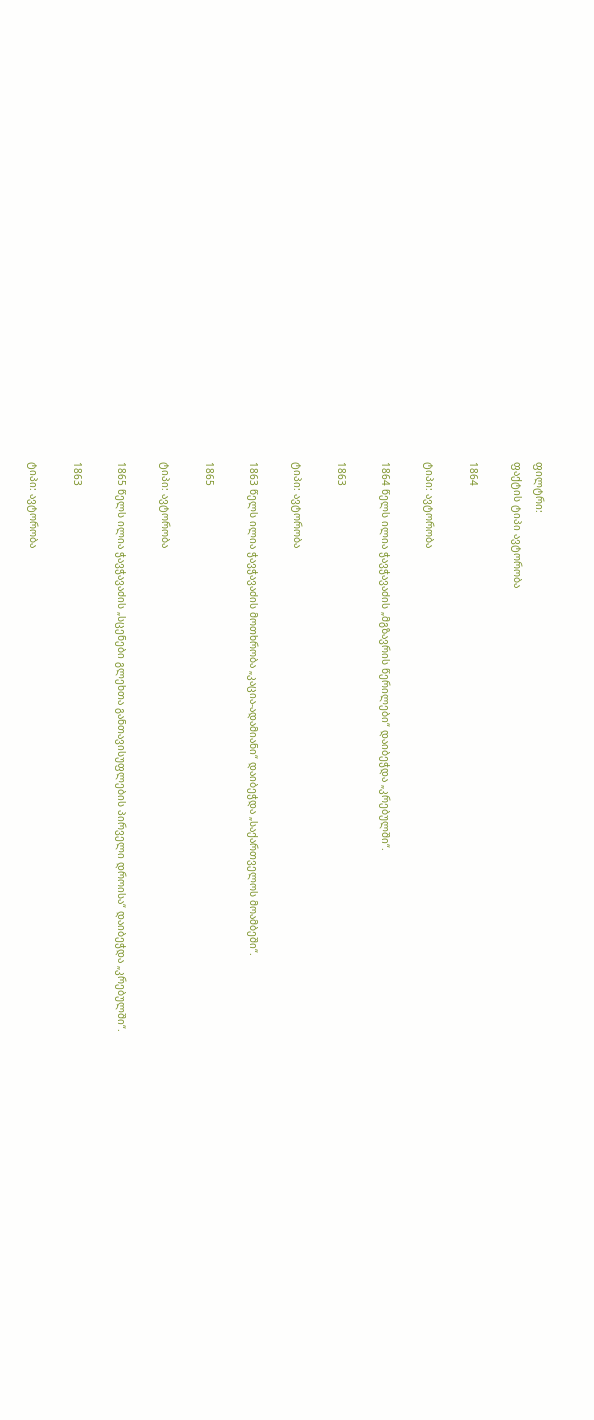ფილტრი:
ფაქტის ტიპი ავტორობა

1864

ტიპი: ავტორობა

1864 წელს ილია ჭავჭავაძის „მგზავრის წერილები“ დაიბეჭდა „კრებულში“.

1863

ტიპი: ავტორობა

1863 წელს ილია ჭავჭავაძის მოთხრობა „კაცია-ადამიანი“ დაიბეჭდა „საქართველოს მოამბეში“.

1865

ტიპი: ავტორობა

1865 წელს ილია ჭავჭავაძის „სცენები გლეხთა განთავისუფლების პირველი დროისა“ დაიბეჭდა „კრებულში“.

1863

ტიპი: ავტორობა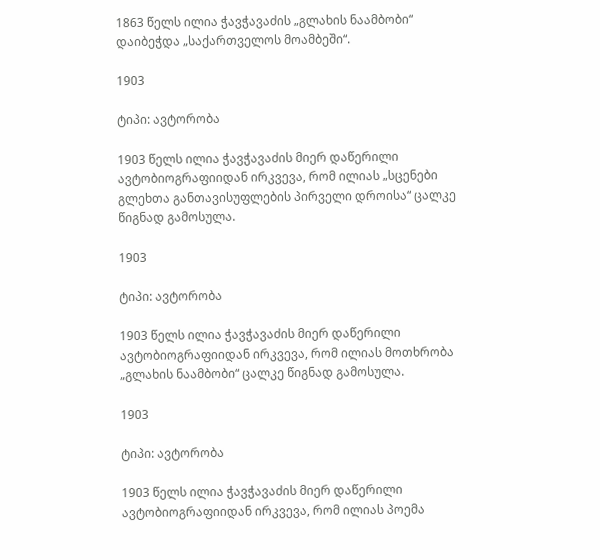1863 წელს ილია ჭავჭავაძის „გლახის ნაამბობი“ დაიბეჭდა „საქართველოს მოამბეში“.

1903

ტიპი: ავტორობა

1903 წელს ილია ჭავჭავაძის მიერ დაწერილი ავტობიოგრაფიიდან ირკვევა, რომ ილიას „სცენები გლეხთა განთავისუფლების პირველი დროისა“ ცალკე წიგნად გამოსულა.

1903

ტიპი: ავტორობა

1903 წელს ილია ჭავჭავაძის მიერ დაწერილი ავტობიოგრაფიიდან ირკვევა, რომ ილიას მოთხრობა „გლახის ნაამბობი“ ცალკე წიგნად გამოსულა.

1903

ტიპი: ავტორობა

1903 წელს ილია ჭავჭავაძის მიერ დაწერილი ავტობიოგრაფიიდან ირკვევა, რომ ილიას პოემა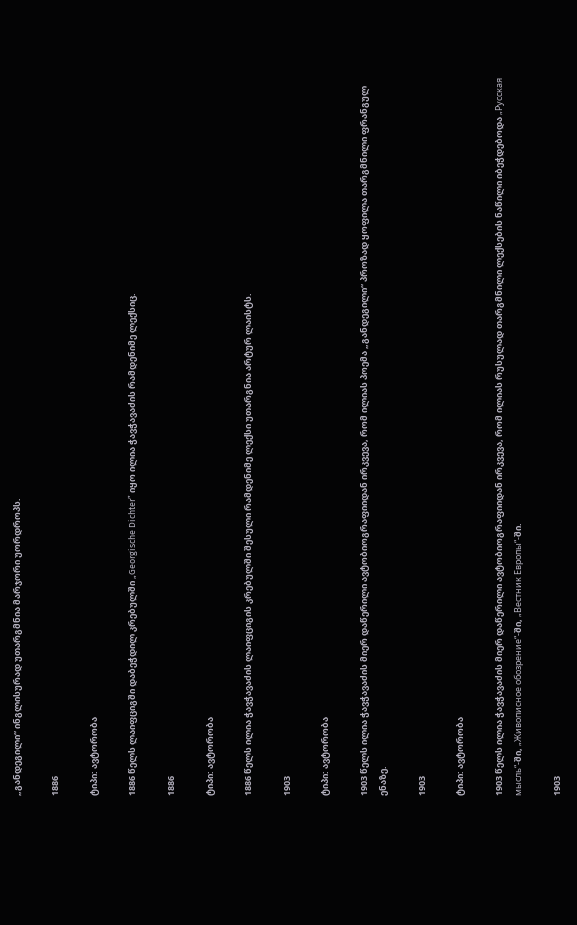„განდეგილი“ ინგლისურად უთარგმნია მარჯორი უორდროპს.

1886

ტიპი: ავტორობა

1886 წელს ლაიფციგში დაბეჭდილ კრებულში „Georgische Dichter” იყო ილია ჭავჭავაძის რამდენიმე ლექსიც.

1886

ტიპი: ავტორობა

1886 წელს ილია ჭავჭავაძის ლაიფციგის კრებულში შესული რამდენიმე ლექსი უთარგნია არტურ ლაისტს.

1903

ტიპი: ავტორობა

1903 წელს ილია ჭავჭავაძის მიერ დაწერილი ავტობიოგრაფიიდან ირკვევა, რომ ილიას პოემა „განდეგილი“ პროზად ყოფილა თარგმნილი ფრანგულ ენაზე.

1903

ტიპი: ავტორობა

1903 წელს ილია ჭავჭავაძის მიერ დაწერილი ავტობიოგრაფიიდან ირკვევა, რომ ილიას რუსულად თარგმნილი ლექსების ნაწილი იბეჭდებოდა „Русская мысль“-ში, „Живописное обозрение“-ში, „Вестник Европы“-ში.

1903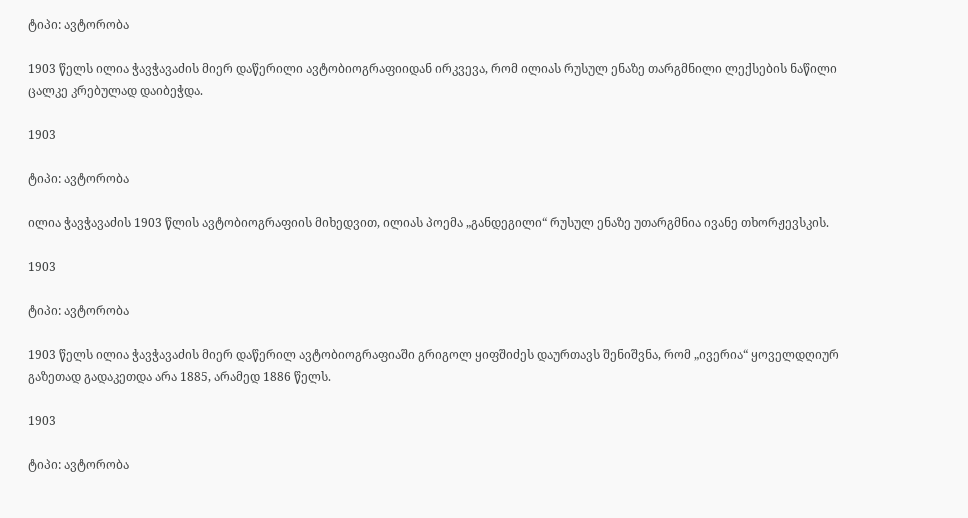ტიპი: ავტორობა

1903 წელს ილია ჭავჭავაძის მიერ დაწერილი ავტობიოგრაფიიდან ირკვევა, რომ ილიას რუსულ ენაზე თარგმნილი ლექსების ნაწილი ცალკე კრებულად დაიბეჭდა.

1903

ტიპი: ავტორობა

ილია ჭავჭავაძის 1903 წლის ავტობიოგრაფიის მიხედვით, ილიას პოემა „განდეგილი“ რუსულ ენაზე უთარგმნია ივანე თხორჟევსკის.

1903

ტიპი: ავტორობა

1903 წელს ილია ჭავჭავაძის მიერ დაწერილ ავტობიოგრაფიაში გრიგოლ ყიფშიძეს დაურთავს შენიშვნა, რომ „ივერია“ ყოველდღიურ გაზეთად გადაკეთდა არა 1885, არამედ 1886 წელს.

1903

ტიპი: ავტორობა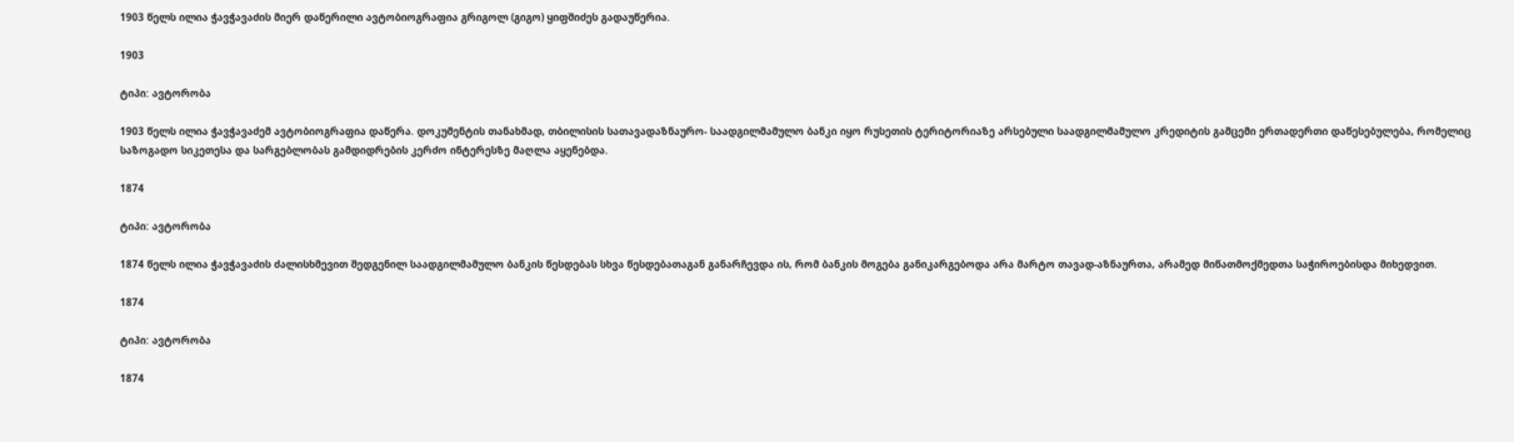1903 წელს ილია ჭავჭავაძის მიერ დაწერილი ავტობიოგრაფია გრიგოლ (გიგო) ყიფშიძეს გადაუწერია.

1903

ტიპი: ავტორობა

1903 წელს ილია ჭავჭავაძემ ავტობიოგრაფია დაწერა. დოკუმენტის თანახმად, თბილისის სათავადაზნაურო- საადგილმამულო ბანკი იყო რუსეთის ტერიტორიაზე არსებული საადგილმამულო კრედიტის გამცემი ერთადერთი დაწესებულება, რომელიც საზოგადო სიკეთესა და სარგებლობას გამდიდრების კერძო ინტერესზე მაღლა აყენებდა.

1874

ტიპი: ავტორობა

1874 წელს ილია ჭავჭავაძის ძალისხმევით შედგენილ საადგილმამულო ბანკის წესდებას სხვა წესდებათაგან განარჩევდა ის, რომ ბანკის მოგება განიკარგებოდა არა მარტო თავად-აზნაურთა, არამედ მიწათმოქმედთა საჭიროებისდა მიხედვით.

1874

ტიპი: ავტორობა

1874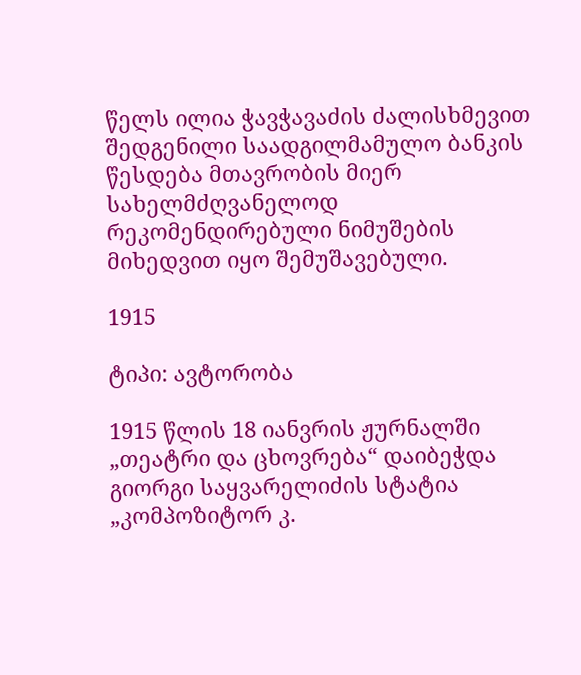წელს ილია ჭავჭავაძის ძალისხმევით შედგენილი საადგილმამულო ბანკის წესდება მთავრობის მიერ სახელმძღვანელოდ რეკომენდირებული ნიმუშების მიხედვით იყო შემუშავებული.

1915

ტიპი: ავტორობა

1915 წლის 18 იანვრის ჟურნალში „თეატრი და ცხოვრება“ დაიბეჭდა გიორგი საყვარელიძის სტატია „კომპოზიტორ კ.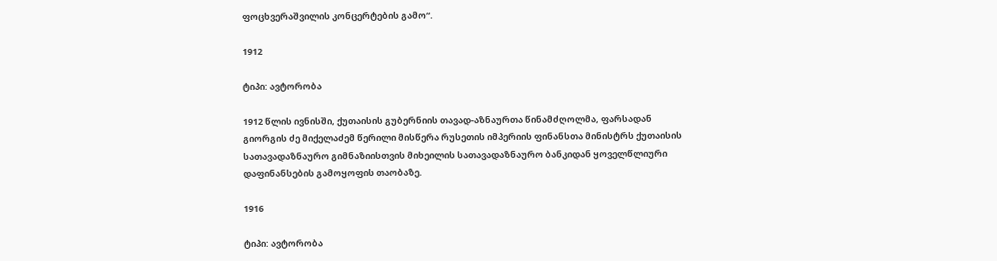ფოცხვერაშვილის კონცერტების გამო“.

1912

ტიპი: ავტორობა

1912 წლის ივნისში, ქუთაისის გუბერნიის თავად-აზნაურთა წინამძღოლმა, ფარსადან გიორგის ძე მიქელაძემ წერილი მისწერა რუსეთის იმპერიის ფინანსთა მინისტრს ქუთაისის სათავადაზნაურო გიმნაზიისთვის მიხეილის სათავადაზნაურო ბანკიდან ყოველწლიური დაფინანსების გამოყოფის თაობაზე.

1916

ტიპი: ავტორობა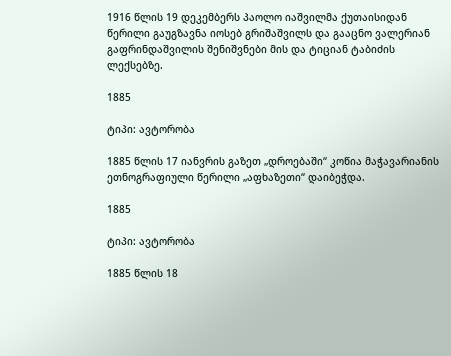1916 წლის 19 დეკემბერს პაოლო იაშვილმა ქუთაისიდან წერილი გაუგზავნა იოსებ გრიშაშვილს და გააცნო ვალერიან გაფრინდაშვილის შენიშვნები მის და ტიციან ტაბიძის ლექსებზე.

1885

ტიპი: ავტორობა

1885 წლის 17 იანვრის გაზეთ „დროებაში“ კოწია მაჭავარიანის ეთნოგრაფიული წერილი „აფხაზეთი“ დაიბეჭდა.

1885

ტიპი: ავტორობა

1885 წლის 18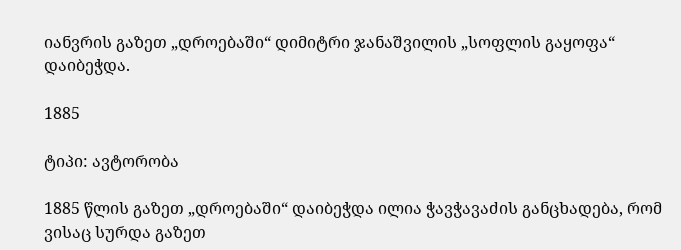იანვრის გაზეთ „დროებაში“ დიმიტრი ჯანაშვილის „სოფლის გაყოფა“ დაიბეჭდა.

1885

ტიპი: ავტორობა

1885 წლის გაზეთ „დროებაში“ დაიბეჭდა ილია ჭავჭავაძის განცხადება, რომ ვისაც სურდა გაზეთ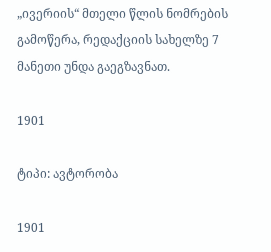„ივერიის“ მთელი წლის ნომრების გამოწერა, რედაქციის სახელზე 7 მანეთი უნდა გაეგზავნათ.

1901

ტიპი: ავტორობა

1901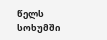წელს სოხუმში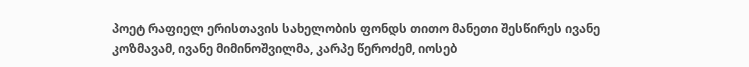პოეტ რაფიელ ერისთავის სახელობის ფონდს თითო მანეთი შესწირეს ივანე კოზმავამ, ივანე მიმინოშვილმა, კარპე წეროძემ, იოსებ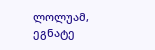ლოლუამ, ეგნატე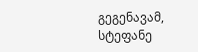გეგენავამ, სტეფანე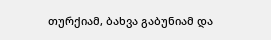თურქიამ, ბახვა გაბუნიამ და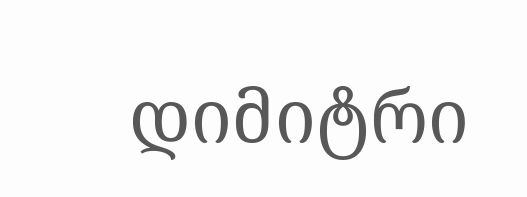დიმიტრი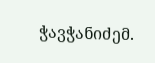ჭავჭანიძემ.